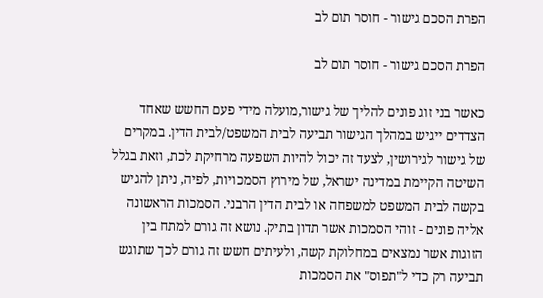הפרת הסכם גישור - חוסר תום לב

הפרת הסכם גישור - חוסר תום לב

כאשר בני זוג פונים להליך של גישור,מועלה מידי פעם החשש שאחד הצדדים ייגיש במהלך הגישור תביעה לבית המשפט/לבית הדין. במקרים של גישור לגירושין, לצעד זה יכול להיות השפעה מרחיקת לכת, וזאת בגלל השיטה הקיימת במדינה ישראל, של מירוץ הסמכויות, לפיה, ניתן להגיש בקשה לבית המשפט למשפחה או לבית הדין הרבני. הסמכות הראשונה אליה פונים - זוהי הסמכות אשר תדון בתיק. נושא זה גורם למתח בין הזוגות אשר נמצאים במחלוקת קשה, ולעיתים חשש זה גורם לכך שתוגש תביעה רק כדי ל"תפוס" את הסמכות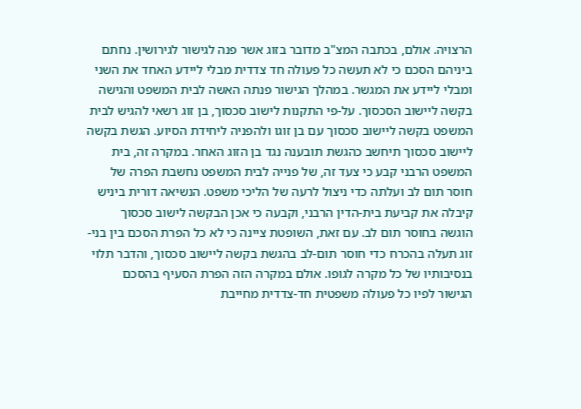הרצויה. אולם, בכתבה המצ"ב מדובר בזוג אשר פנה לגישור לגירושין. נחתם ביניהם הסכם כי לא תעשה כל פעולה חד צדדית מבלי ליידע האחד את השני ומבלי ליידע את המגשר. במהלך הגישור פנתה האשה לבית המשפט והגישה בקשה ליישוב הסכסוך. על-פי התקנות לישוב סכסוך, בן זוג רשאי להגיש לבית המשפט בקשה ליישוב סכסוך עם בן זוגו ולהפניה ליחידת הסיוע. הגשת בקשה ליישוב סכסוך תיחשב כהגשת תובענה נגד בן הזוג האחר. במקרה זה, בית המשפט הרבני קבע כי צעד זה, של פנייה לבית המשפט נחשבת הפרה של חוסר תום לב ועלתה כדי ניצול לרעה של הליכי משפט. הנשיאה דורית ביניש קיבלה את קביעת בית-הדין הרבני, וקבעה כי אכן הבקשה לישוב סכסוך הוגשה בחוסר תום לב. עם זאת, השופטת ציינה כי לא כל הפרת הסכם בין בני-זוג תעלה בהכרח כדי חוסר תום-לב בהגשת בקשה ליישוב סכסוך, והדבר תלוי בנסיבותיו של כל מקרה לגופו. אולם במקרה הזה הפרת הסעיף בהסכם הגישור לפיו כל פעולה משפטית חד-צדדית מחייבת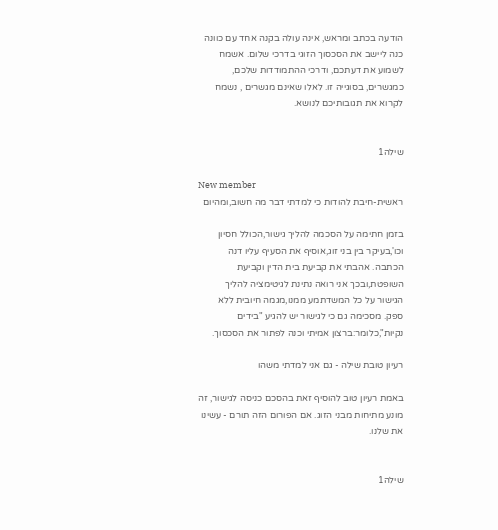הודעה בכתב ומראש, אינה עולה בקנה אחד עם כוונה כנה ליישב את הסכסוך הזוגי בדרכי שלום. אשמח לשמוע את דעתכם, ודרכי ההתמודדות שלכם, כמגשרים, בסוגייה זו. לאלו שאינם מגשרים , נשמח לקרוא את תגובותיכם לנושא.


שילה1

New member
ראשית-חיבת להודות כי למדתי דבר מה חשוב,ומהיום

בזמן חתימה על הסכמה להליך גישור,הכולל חסיון וכו',בעיקר בין בני זוג,אוסיף את הסעיף עליו דנה הכתבה. אהבתי את קביעת בית הדין וקביעת השופטת,ובכך אני רואה נתינת לגיטימציה להליך הגישור על כל המשדתמע ממנו,מגמה חיובית ללא ספק. מסכימה גם כי לגישור יש להגיע "בידים נקיות",כלומר:ברצון אמיתי וכנה לפתור את הסכסוך.

רעיון טובת שילה - גם אני למדתי משהו

באמת רעיון טוב להוסיף זאת בהסכם כניסה לגישור, זה מונע מתיחות מבני הזוג. אם הפורום הזה תורם - עשינו את שלנו.


שילה1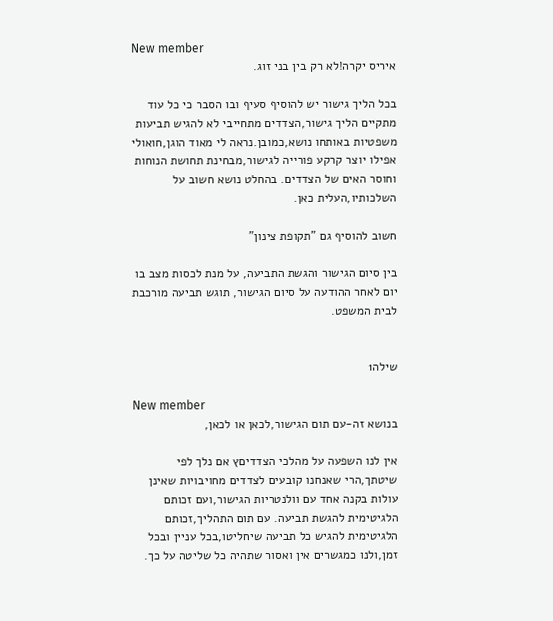New member
איריס יקרה!לא רק בין בני זוג.

בכל הליך גישור יש להוסיף סעיף ובו הסבר כי כל עוד מתקיים הליך גישור,הצדדים מתחייבי לא להגיש תביעות משפטיות באותחו נושא,כמובן.נראה לי מאוד הוגן,חואולי אפילו יוצר קרקע פורייה לגישור,מבחינת תחושת הנוחות וחוסר האים של הצדדים. בהחלט נושא חשוב על השלכותיו,העלית כאן.

חשוב להוסיף גם "תקופת צינון"

בין סיום הגישור והגשת התביעה, על מנת לכסות מצב בו יום לאחר ההודעה על סיום הגישור, תוגש תביעה מורכבת לבית המשפט.


שילה1

New member
בנושא זה-עם תום הגישור,לכאן או לכאן,

אין לנו השפעה על מהלכי הצדדיםץ אם נלך לפי שיטתך,הרי שאנחנו קובעים לצדדים מחויבויות שאינן עולות בקנה אחד עם וולנטריות הגישור,ועם זכותם הלגיטימית להגשת תביעה. עם תום התהליך,זכותם הלגיטימית להגיש כל תביעה שיחליטו,בכל עניין ובכל זמן,ולנו כמגשרים אין ואסור שתהיה כל שליטה על כך.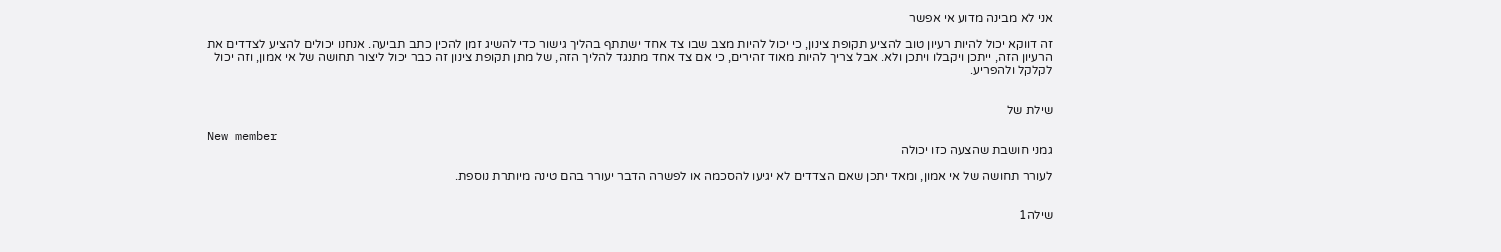אני לא מבינה מדוע אי אפשר

זה דווקא יכול להיות רעיון טוב להציע תקופת צינון, כי יכול להיות מצב שבו צד אחד ישתתף בהליך גישור כדי להשיג זמן להכין כתב תביעה. אנחנו יכולים להציע לצדדים את הרעיון הזה, ייתכן ויקבלו ויתכן ולא. אבל צריך להיות מאוד זהירים, כי אם צד אחד מתנגד להליך הזה, של מתן תקופת צינון זה כבר יכול ליצור תחושה של אי אמון, וזה יכול לקלקל ולהפריע.


שילת של

New member
גמני חושבת שהצעה כזו יכולה

לעורר תחושה של אי אמון, ומאד יתכן שאם הצדדים לא יגיעו להסכמה או לפשרה הדבר יעורר בהם טינה מיותרת נוספת.


שילה1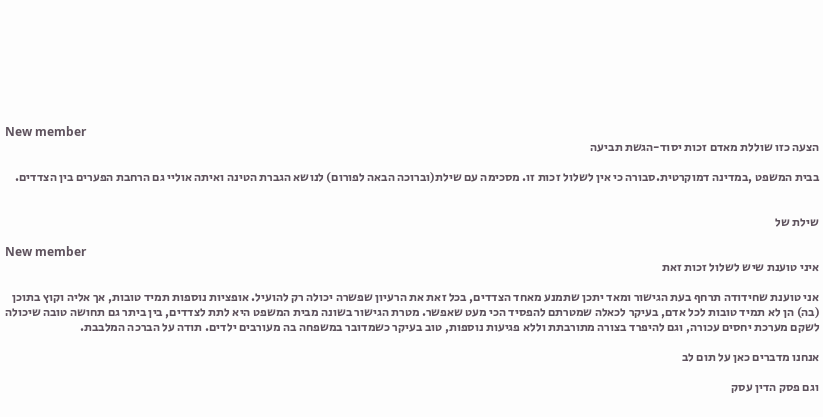New member
הצעה כזו שוללת מאדם זכות יסוד-הגשת תביעה

בבית המשפט ,במדינה דמוקרטית.סבורה כי אין לשלול זכות זו. מסכימה עם שילת(וברוכה הבאה לפורום) לנושא הגברת הטינה ואיתה אוליי גם הרחבת הפערים בין הצדדים.


שילת של

New member
איני טוענת שיש לשלול זכות זאת

אני טוענת שחידודה תרחף בעת הגישור ומאד יתכן שתמנע מאחד הצדדים, בכל זאת את הרעיון שפשרה יכולה רק להועיל. אופציות נוספות תמיד טובות, אך אליה וקוץ בתוכן (בה) הן לא תמיד טובות לכל אדם, בעיקר לכאלה שמטרתם להפסיד הכי מעט שאפשר. מטרת הגישור בשונה מבית המשפט היא לתת לצדדים, בין ביתר גם תחושה טובה שיכולה לשקם מערכת יחסים עכורה, וגם להיפרד בצורה מתורבתת וללא פגיעות נוספות, טוב בעיקר כשמדובר במשפחה בה מעורבים ילדים. תודה על הברכה המלבבת.

אנחנו מדברים כאן על תום לב

וגם פסק הדין עסק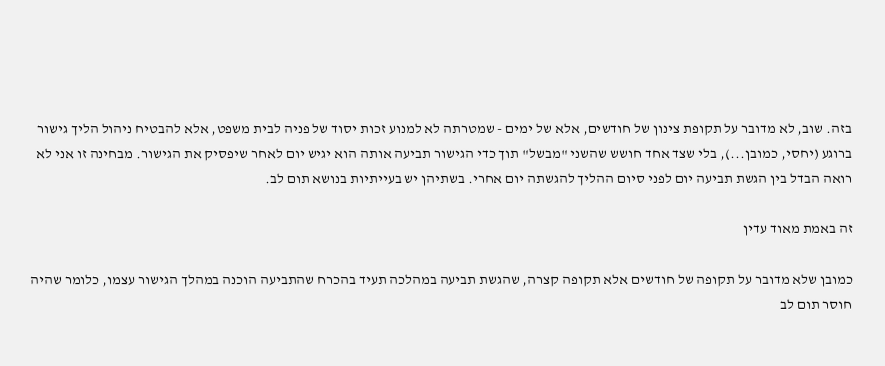בזה. שוב, לא מדובר על תקופת צינון של חודשים, אלא של ימים - שמטרתה לא למנוע זכות יסוד של פניה לבית משפט, אלא להבטיח ניהול הליך גישור ברוגע (יחסי, כמובן...), בלי שצד אחד חושש שהשני "מבשל" תוך כדי הגישור תביעה אותה הוא יגיש יום לאחר שיפסיק את הגישור. מבחינה זו אני לא רואה הבדל בין הגשת תביעה יום לפני סיום ההליך להגשתה יום אחרי. בשתיהן יש בעייתיות בנושא תום לב.

זה באמת מאוד עדין

כמובן שלא מדובר על תקופה של חודשים אלא תקופה קצרה, שהגשת תביעה במהלכה תעיד בהכרח שהתביעה הוכנה במהלך הגישור עצמו, כלומר שהיה חוסר תום לב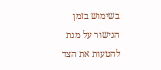בשימוש בזמן הגישור על מנת להטעות את הצד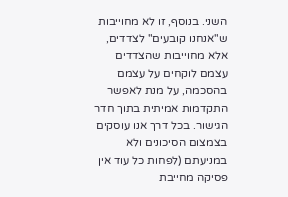השני. בנוסף, זו לא מחוייבות ש"אנחנו קובעים" לצדדים, אלא מחוייבות שהצדדים עצמם לוקחים על עצמם בהסכמה, על מנת לאפשר התקדמות אמיתית בתוך חדר הגישור. בכל דרך אנו עוסקים בצמצום הסיכונים ולא במניעתם (לפחות כל עוד אין פסיקה מחייבת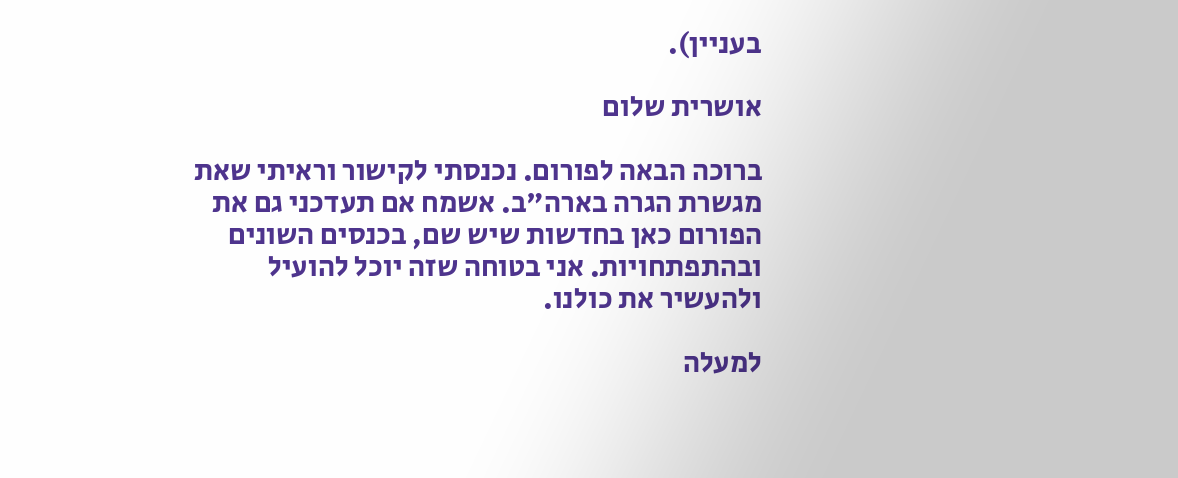בעניין).

אושרית שלום

ברוכה הבאה לפורום. נכנסתי לקישור וראיתי שאת מגשרת הגרה בארה"ב. אשמח אם תעדכני גם את הפורום כאן בחדשות שיש שם, בכנסים השונים ובהתפתחויות. אני בטוחה שזה יוכל להועיל ולהעשיר את כולנו.

למעלה